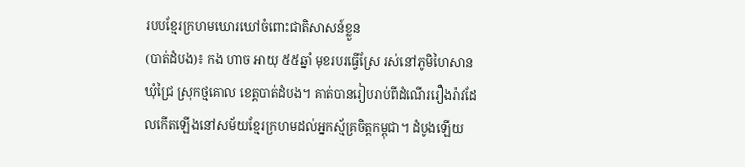របបខ្មែរក្រហមឃោរឃៅចំពោះជាតិសាសន៍ខ្លួន
(បាត់ដំបង)៖ កង ហាច អាយុ ៥៥ឆ្នាំ មុខរបរធ្វើស្រែ រស់នៅភូមិហៃសាន ឃុំជ្រៃ ស្រុកថ្មគោល ខេត្តបាត់ដំបង។ គាត់បានរៀបរាប់ពីដំណើររឿងរ៉ាវដែលកើតឡើងនៅសម័យខ្មែរក្រហមដល់អ្នកស្ម័គ្រចិត្តកម្ពុជា។ ដំបូងឡើយ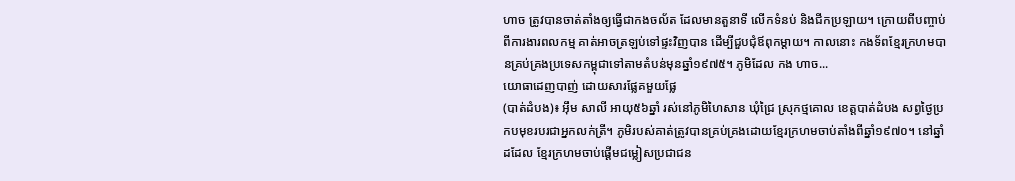ហាច ត្រូវបានចាត់តាំងឲ្យធ្វើជាកងចល័ត ដែលមានតួនាទី លើកទំនប់ និងជីកប្រឡាយ។ ក្រោយពីបញ្ចាប់ពីការងារពលកម្ម គាត់អាចត្រឡប់ទៅផ្ទះវិញបាន ដើម្បីជួបជុំឪពុកម្តាយ។ កាលនោះ កងទ័ពខ្មែរក្រហមបានគ្រប់គ្រងប្រទេសកម្ពុជាទៅតាមតំបន់មុនឆ្នាំ១៩៧៥។ ភូមិដែល កង ហាច...
យោធាដេញបាញ់ ដោយសារផ្លែគមួយផ្លែ
(បាត់ដំបង)៖ អុឹម សាលី អាយុ៥៦ឆ្នាំ រស់នៅភូមិហៃសាន ឃុំជ្រៃ ស្រុកថ្មគោល ខេត្តបាត់ដំបង សព្វថ្ងៃប្រកបមុខរបរជាអ្នកលក់ត្រី។ ភូមិរបស់គាត់ត្រូវបានគ្រប់គ្រងដោយខ្មែរក្រហមចាប់តាំងពីឆ្នាំ១៩៧០។ នៅឆ្នាំដដែល ខ្មែរក្រហមចាប់ផ្ដើមជម្លៀសប្រជាជន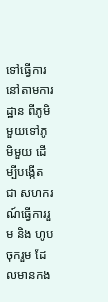ទៅធ្វើការនៅតាមការដ្ឋាន ពីភូមិមួយទៅភូមិមួយ ដើម្បីបង្កើតជា សហករណ៍ធ្វើការរួម និង ហូបចុករួម ដែលមានកង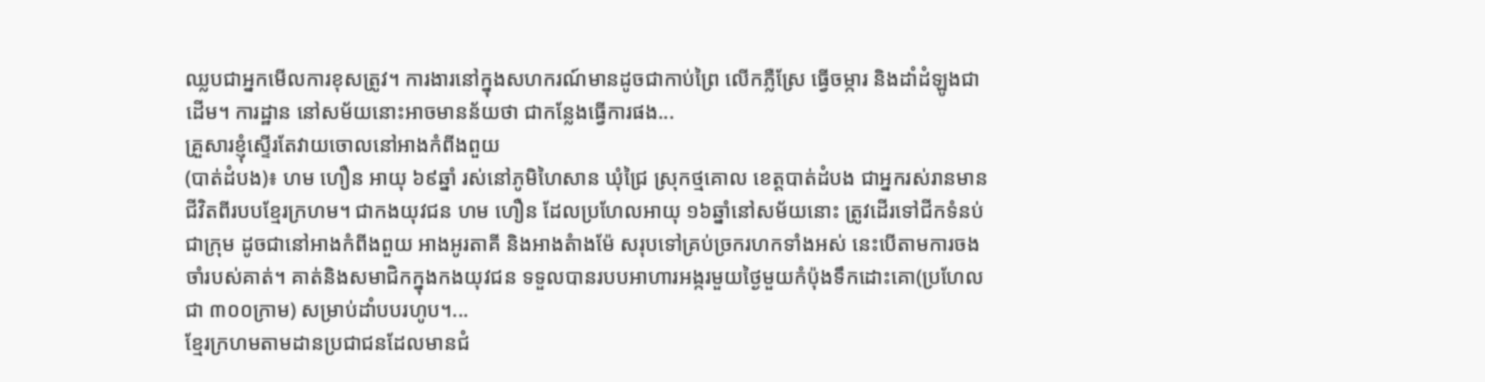ឈ្លបជាអ្នកមើលការខុសត្រូវ។ ការងារនៅក្នុងសហករណ៍មានដូចជាកាប់ព្រៃ លើកភ្លឺស្រែ ធ្វើចម្ការ និងដាំដំឡូងជាដើម។ ការដ្ឋាន នៅសម័យនោះអាចមានន័យថា ជាកន្លែងធ្វើការផង...
គ្រួសារខ្ញុំស្ទើរតែវាយចោលនៅអាងកំពីងពួយ
(បាត់ដំបង)៖ ហម ហឿន អាយុ ៦៩ឆ្នាំ រស់នៅភូមិហៃសាន ឃុំជ្រៃ ស្រុកថ្មគោល ខេត្តបាត់ដំបង ជាអ្នករស់រានមានជីវិតពីរបបខ្មែរក្រហម។ ជាកងយុវជន ហម ហឿន ដែលប្រហែលអាយុ ១៦ឆ្នាំនៅសម័យនោះ ត្រូវដើរទៅជីកទំនប់ជាក្រុម ដូចជានៅអាងកំពីងពួយ អាងអូរតាគី និងអាងតំាងម៉ែ សរុបទៅគ្រប់ច្រករហកទាំងអស់ នេះបើតាមការចងចាំរបស់គាត់។ គាត់និងសមាជិកក្នុងកងយុវជន ទទួលបានរបបអាហារអង្ករមួយថ្ងៃមួយកំប៉ុងទឹកដោះគោ(ប្រហែលជា ៣០០ក្រាម) សម្រាប់ដាំបបរហូប។...
ខ្មែរក្រហមតាមដានប្រជាជនដែលមានជំ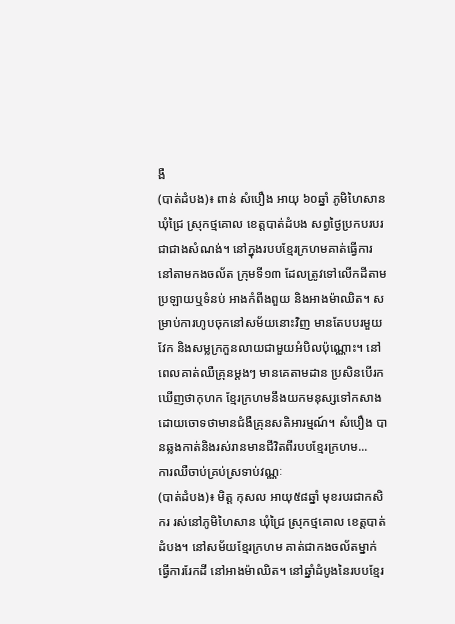ងឺ
(បាត់ដំបង)៖ ពាន់ សំបឿង អាយុ ៦០ឆ្នាំ ភូមិហៃសាន ឃុំជ្រៃ ស្រុកថ្មគោល ខេត្តបាត់ដំបង សព្វថ្ងៃប្រកបរបរជាជាងសំណង់។ នៅក្នុងរបបខ្មែរក្រហមគាត់ធ្វើការនៅតាមកងចល័ត ក្រុមទី១៣ ដែលត្រូវទៅលើកដីតាមប្រឡាយឬទំនប់ អាងកំពីងពួយ និងអាងម៉ាឈិត។ សម្រាប់ការហូបចុកនៅសម័យនោះវិញ មានតែបបរមួយវែក និងសម្លក្រកួនលាយជាមួយអំបិលប៉ុណ្ណោះ។ នៅពេលគាត់ឈឺគ្រុនម្តងៗ មានគេតាមដាន ប្រសិនបើរកឃើញថាកុហក ខ្មែរក្រហមនឹងយកមនុស្សទៅកសាង ដោយចោទថាមានជំងឺគ្រុនសតិអារម្មណ៍។ សំបឿង បានឆ្លងកាត់និងរស់រានមានជីវិតពីរបបខ្មែរក្រហម...
ការឈឺចាប់គ្រប់ស្រទាប់វណ្ណៈ
(បាត់ដំបង)៖ មិត្ត កុសល អាយុ៥៨ឆ្នាំ មុខរបរជាកសិករ រស់នៅភូមិហៃសាន ឃុំជ្រៃ ស្រុកថ្មគោល ខេត្តបាត់ដំបង។ នៅសម័យខ្មែរក្រហម គាត់ជាកងចល័តម្នាក់ ធ្វើការរែកដី នៅអាងម៉ាឈិត។ នៅឆ្នាំដំបូងនៃរបបខ្មែរ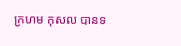ក្រហម កុសល បានទ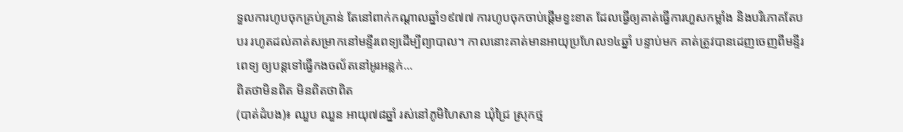ទួលការហូបចុកគ្រប់គ្រាន់ តែនៅពាក់កណ្តាលឆ្នាំ១៩៧៧ ការហូបចុកចាប់ផ្តើមខ្វះខាត ដែលធ្វើឲ្យគាត់ធ្វើការហួសកម្លាំង និងបរិភោគតែបបរ រហូតដល់គាត់សម្រាកនៅមន្ទីរពេទ្យដើម្បីព្យាបាល។ កាលនោះគាត់មានអាយុប្រហែល១៤ឆ្នាំ បន្ទាប់មក គាត់ត្រូវបានដេញចេញពីមន្ទីរពេទ្យ ឲ្យបន្តទៅធ្វើកងចល័តនៅអូរអន្លក់...
ពិតថាមិនពិត មិនពិតថាពិត
(បាត់ដំបង)៖ ឈួប ឈួន អាយុ៧៨ឆ្នាំ រស់នៅភូមិហៃសាន ឃុំជ្រៃ ស្រុកថ្ម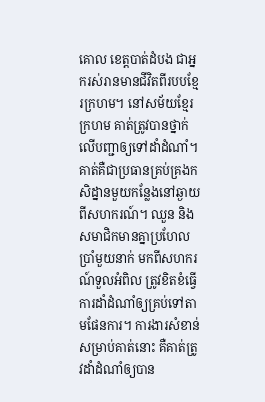គោល ខេត្តបាត់ដំបង ជាអ្នករស់រានមានជីវិតពីរបបខ្មែរក្រហម។ នៅសម័យខ្មែរក្រហម គាត់ត្រូវបានថ្នាក់លើបញ្ជាឲ្យទៅដាំដំណាំ។ គាត់គឺជាប្រធានគ្រប់គ្រងកសិដ្នានមួយកន្លែងនៅឆ្ងាយពីសហករណ៍។ ឈួន និង សមាជិកមានគ្នាប្រហែលប្រាំមួយនាក់ មកពីសហករណ៍ទួលអំពិល ត្រូវខិតខំធ្វើការដាំដំណាំឲ្យគ្រប់ទៅតាមផែនការ។ ការងារសំខាន់សម្រាប់គាត់នោះ គឺគាត់ត្រូវដាំដំណាំឲ្យបាន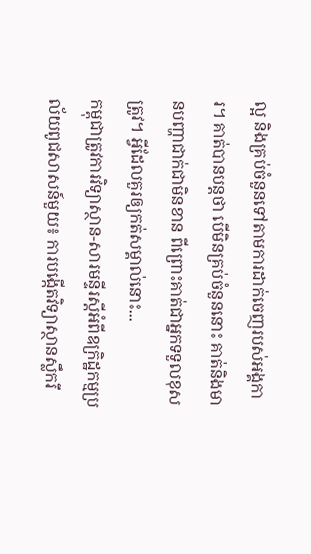ល្អ និងគ្រប់ចំនួនទៅតាមការដាក់ចេញរបស់អង្គការ។ គាត់បានបន្តថា បើមិនគ្រប់ចំនួននោះ គាត់និងមានបញ្ហាជាក់ជាមិនខាន ពីព្រោះគាត់ជាអ្នកទទួលខុសត្រូវ។ អ្វីដែលគួរឲ្យកត់សម្គាល់នោះ...
កម្ពុជាត្រូវការវិទ្យាស្ថាន-សារមន្ទីរស្តីអំពីឧក្រិដ្ឋកម្មប្រល័យពូជសាសន៍មួយ៖ ការបង្កើតវិទ្យាស្ថានស្លឹករឹ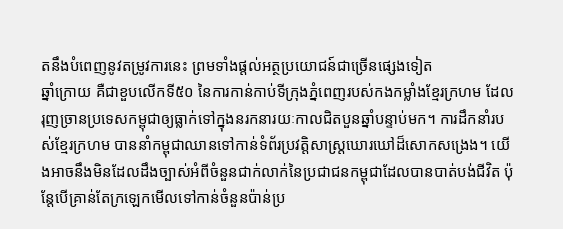តនឹងបំពេញនូវតម្រូវការនេះ ព្រមទាំងផ្តល់អត្ថប្រយោជន៍ជាច្រើនផ្សេងទៀត
ឆ្នាំក្រោយ គឺជាខួបលើកទី៥០ នៃការកាន់កាប់ទីក្រុងភ្នំពេញរបស់កងកម្លាំងខ្មែរក្រហម ដែលរុញច្រានប្រទេសកម្ពុជាឲ្យធ្លាក់ទៅក្នុងនរកនារយៈកាលជិតបួនឆ្នាំបន្ទាប់មក។ ការដឹកនាំរបស់ខ្មែរក្រហម បាននាំកម្ពុជាឈានទៅកាន់ទំព័រប្រវត្តិសាស្ត្រឃោរឃៅដ៏សោកសង្រេង។ យើងអាចនឹងមិនដែលដឹងច្បាស់អំពីចំនួនជាក់លាក់នៃប្រជាជនកម្ពុជាដែលបានបាត់បង់ជីវិត ប៉ុន្តែបើគ្រាន់តែក្រឡេកមើលទៅកាន់ចំនួនប៉ាន់ប្រ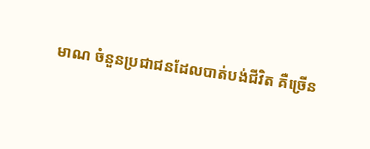មាណ ចំនួនប្រជាជនដែលបាត់បង់ជីវិត គឺច្រើន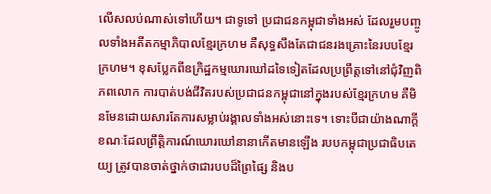លើសលប់ណាស់ទៅហើយ។ ជាទូទៅ ប្រជាជនកម្ពុជាទាំងអស់ ដែលរួមបញ្ចូលទាំងអតីតកម្មាភិបាលខ្មែរក្រហម គឺសុទ្ធសឹងតែជាជនរងគ្រោះនៃរបបខ្មែរក្រហម។ ខុសប្លែកពីឧក្រិដ្ឋកម្មឃោរឃៅដទៃទៀតដែលប្រព្រឹត្តទៅនៅជុំវិញពិភពលោក ការបាត់បង់ជីវិតរបស់ប្រជាជនកម្ពុជានៅក្នុងរបស់ខ្មែរក្រហម គឺមិនមែនដោយសារតែការសម្លាប់រង្គាលទាំងអស់នោះទេ។ ទោះបីជាយ៉ាងណាក្តី ខណៈដែលព្រឹត្តិការណ៍ឃោរឃៅនានាកើតមានឡើង របបកម្ពុជាប្រជាធិបតេយ្យ ត្រូវបានចាត់ថ្នាក់ថាជារបបដ៏ព្រៃផ្សៃ និងប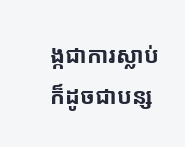ង្កជាការស្លាប់ ក៏ដូចជាបន្ស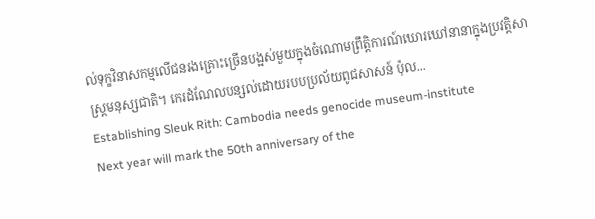ល់ទុក្ខវិនាសកម្មលើជនរងគ្រោះច្រើនបង្អស់មួយក្នុងចំណោមព្រឹត្តិការណ៍ឃោរឃៅនានាក្នុងប្រវត្តិសាស្ត្រមនុស្សជាតិ។ កេរដំណែលបន្សល់ដោយរបបប្រល័យពូជសាសន៍ ប៉ុល...
Establishing Sleuk Rith: Cambodia needs genocide museum-institute
Next year will mark the 50th anniversary of the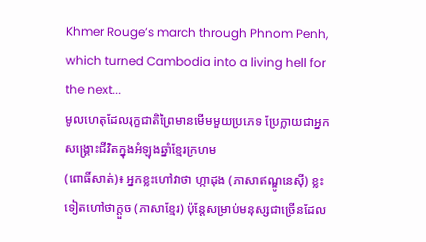Khmer Rouge’s march through Phnom Penh, which turned Cambodia into a living hell for the next...
មូលហេតុដែលរុក្ខជាតិព្រៃមានមើមមួយប្រភេទ ប្រែក្លាយជាអ្នកសង្គ្រោះជីវិតក្នុងអំឡុងឆ្នាំខ្មែរក្រហម
(ពោធិ៍សាត់)៖ អ្នកខ្លះហៅវាថា ហ្កាដុង (ភាសាឥណ្ឌូនេស៊ី) ខ្លះទៀតហៅថាក្តួច (ភាសាខ្មែរ) ប៉ុន្តែសម្រាប់មនុស្សជាច្រើនដែល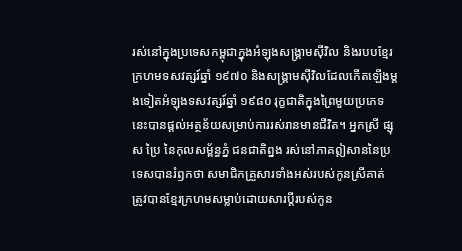រស់នៅក្នុងប្រទេសកម្ពុជាក្នុងអំឡុងសង្គ្រាមស៊ីវិល និងរបបខ្មែរក្រហមទសវត្សរ៍ឆ្នាំ ១៩៧០ និងសង្គ្រាមស៊ីវិលដែលកើតឡើងម្តងទៀតអំឡុងទសវត្សរ៍ឆ្នាំ ១៩៨០ រុក្ខជាតិក្នុងព្រៃមួយប្រភេទនេះបានផ្តល់អត្ថន័យសម្រាប់ការរស់រានមានជីវិត។ អ្នកស្រី ផ្សុស ប្រៃ នៃកុលសម្ព័ន្ធភ្នំ ជនជាតិព្នង រស់នៅភាគឦសាននៃប្រទេសបានរំឭកថា សមាជិកគ្រួសារទាំងអស់របស់កូនស្រីគាត់ ត្រូវបានខ្មែរក្រហមសម្លាប់ដោយសារប្តីរបស់កូន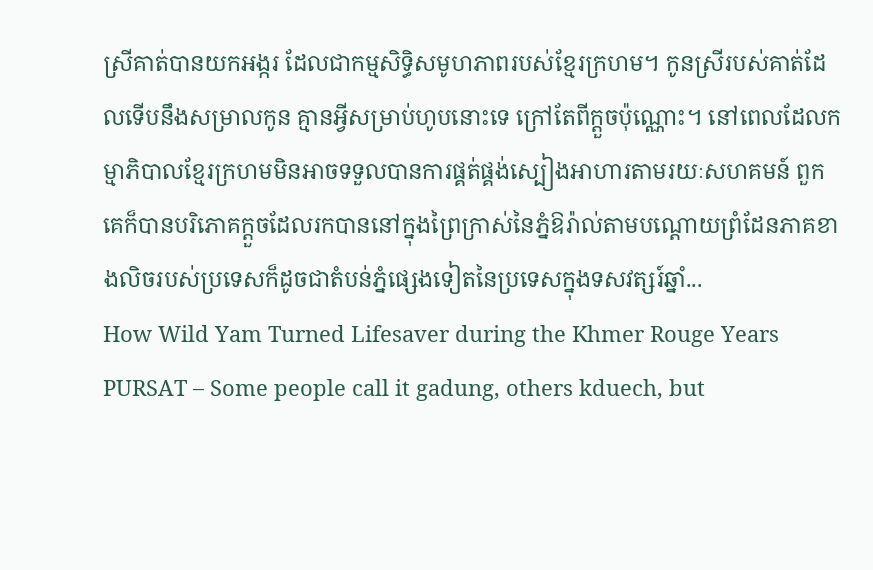ស្រីគាត់បានយកអង្ករ ដែលជាកម្មសិទ្ធិសមូហភាពរបស់ខ្មែរក្រហម។ កូនស្រីរបស់គាត់ដែលទើបនឹងសម្រាលកូន គ្មានអ្វីសម្រាប់ហូបនោះទេ ក្រៅតែពីក្តួចប៉ុណ្ណោះ។ នៅពេលដែលកម្មាភិបាលខ្មែរក្រហមមិនអាចទទួលបានការផ្គត់ផ្គង់ស្បៀងអាហារតាមរយៈសហគមន៍ ពួកគេក៏បានបរិភោគក្ដួចដែលរកបាននៅក្នុងព្រៃក្រាស់នៃភ្នំឱរ៉ាល់តាមបណ្តោយព្រំដែនភាគខាងលិចរបស់ប្រទេសក៏ដូចជាតំបន់ភ្នំផ្សេងទៀតនៃប្រទេសក្នុងទសវត្សរ៍ឆ្នាំ...
How Wild Yam Turned Lifesaver during the Khmer Rouge Years
PURSAT – Some people call it gadung, others kduech, but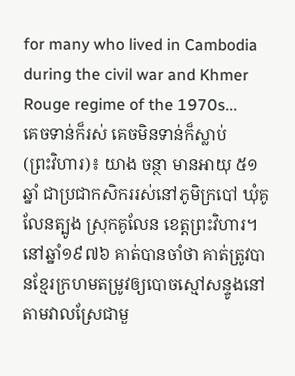for many who lived in Cambodia during the civil war and Khmer Rouge regime of the 1970s...
គេចទាន់ក៏រស់ គេចមិនទាន់ក៏ស្លាប់
(ព្រះវិហារ)៖ យាង ចន្ថា មានអាយុ ៥១ ឆ្នាំ ជាប្រជាកសិកររស់នៅភូមិក្របៅ ឃុំគូលែនត្បូង ស្រុកគូលែន ខេត្តព្រះវិហារ។ នៅឆ្នាំ១៩៧៦ គាត់បានចាំថា គាត់ត្រូវបានខ្មែរក្រហមតម្រូវឲ្យបោចស្មៅសន្ទូងនៅតាមវាលស្រែជាមួ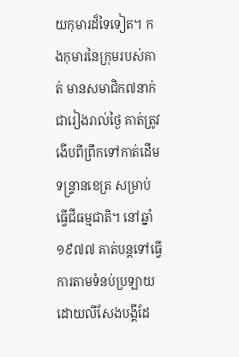យកុមារដ៏ទៃទៀត។ កងកុមារនៃក្រុមរបស់គាត់ មានសមាជិក៧នាក់ ជារៀងរាល់ថ្ងៃ គាត់ត្រូវងើបពីព្រឹកទៅកាត់ដើមទន្ទ្រានខេត្រ សម្រាប់ធ្វើជីធម្មជាតិ។ នៅឆ្នាំ១៩៧៧ គាត់បន្តទៅធ្វើការតាមទំនប់ប្រឡាយ ដោយលីសែងបង្គីដែ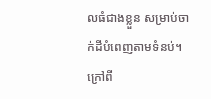លធំជាងខ្លួន សម្រាប់ចាក់ដីបំពេញតាមទំនប់។ ក្រៅពី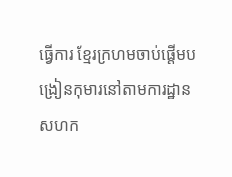ធ្វើការ ខ្មែរក្រហមចាប់ផ្តើមបង្រៀនកុមារនៅតាមការដ្ឋានសហក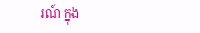រណ៍ ក្នុង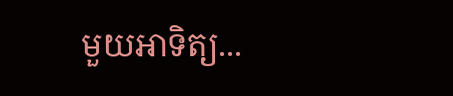មួយអាទិត្យ...